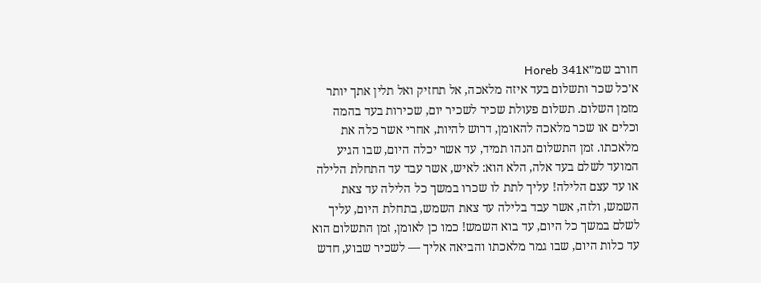חורב שמ״אHoreb 341
א׳כל שכר ותשלום בעד איזה מלאכה, אל תחזיק ואל תלין אתך יותר מזמן השלום. תשלום פעולת שכיר לשכיר יום, שכירות בעד בהמה וכלים או שכר מלאכה להאומן, דרוש להיות, אחרי אשר כלה את מלאכתו. זמן התשלום הנהו תמיד, עד אשר יכלה היום, שבו הגיע המועד לשלם בעד אלה, הלא הוא: לאיש, אשר עבד עד התחלת הלילה או עד עצם הלילה! עליך לתת לו שכרו במשך כל הלילה עד צאת השמש, ולזה, אשר עבד בלילה עד צאת השמש, בתחלת היום, עליך לשלם במשך כל היום, עד בוא השמש! כמו כן לאומן, זמן התשלום הוא עד כלות היום, שבו גמר מלאכתו והביאה אליך — לשכיר שבוע, חדש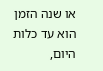או שנה הזמן הוא עד כלות היום,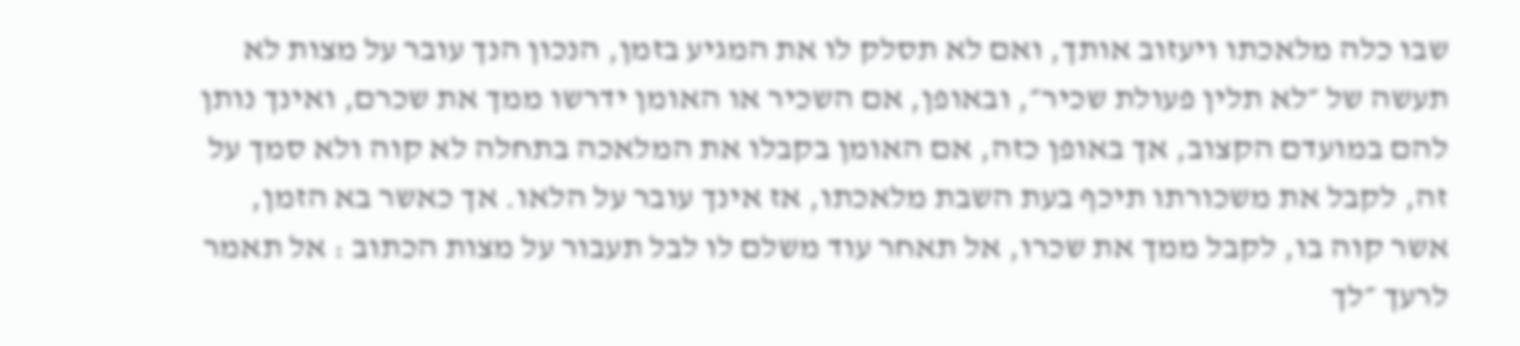שבו כלה מלאכתו ויעזוב אותך, ואם לא תסלק לו את המגיע בזמן, הנכון הנך עובר על מצות לא תעשה של ״לא תלין פעולת שכיר״, ובאופן, אם השכיר או האומן ידרשו ממך את שכרם, ואינך נותן להם במועדם הקצוב, אך באופן כזה, אם האומן בקבלו את המלאכה בתחלה לא קוה ולא סמך על זה, לקבל את משכורתו תיכף בעת השבת מלאכתו, אז אינך עובר על הלאו. אך כאשר בא הזמן, אשר קוה בו, לקבל ממך את שכרו, אל תאחר עוד משלם לו לבל תעבור על מצות הכתוב : אל תאמר לרעך ״לך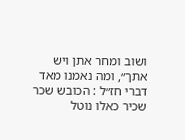ושוב ומחר אתן ויש אתך״, ומה נאמנו מאד דברי חז״ל : הכובש שכר שכיר כאלו נוטל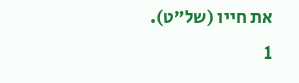את חייו (של״ט).
1